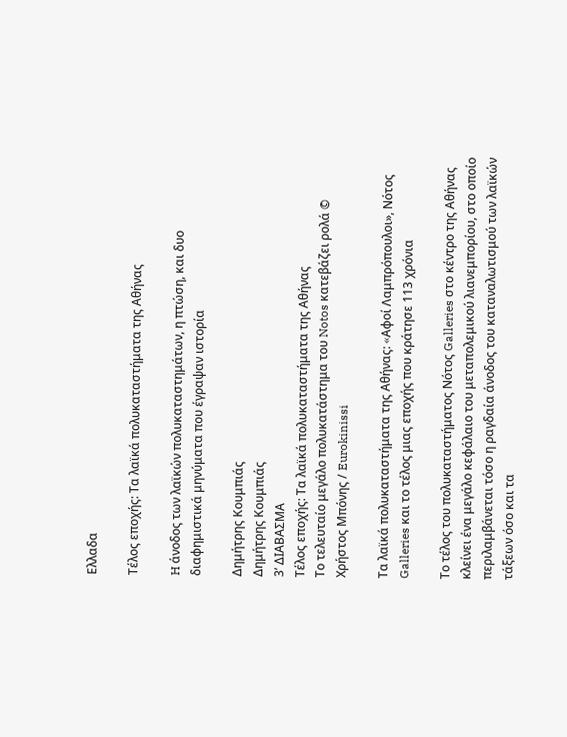Ελλαδα

Τέλος εποχής: Τα λαϊκά πολυκαταστήματα της Αθήνας

H άνοδος των λαϊκών πολυκαταστημάτων, η πτώση, και δυο διαφημιστικά μηνύματα που έγραψαν ιστορία

Δημήτρης Κουμπιάς
Δημήτρης Κουμπιάς
3’ ΔΙΑΒΑΣΜΑ
Τέλος εποχής: Τα λαϊκά πολυκαταστήματα της Αθήνας
Το τελευταίο μεγάλο πολυκατάστημα του Notos κατεβάζει ρολά © Χρήστος Μπόνης / Eurokinissi

Τα λαϊκά πολυκαταστήματα της Αθήνας: «Aφοί Λαμπρόπουλοι», Νότος Galleries και το τέλος μιας εποχής που κράτησε 113 χρόνια

Το τέλος του πολυκαταστήματος Νότος Galleries στο κέντρο της Αθήνας κλείνει ένα μεγάλο κεφάλαιο του μεταπολεμικού λιανεμπορίου, στο οποίο περιλαμβάνεται τόσο η ραγδαία άνοδος του καταναλωτισμού των λαϊκών τάξεων όσο και τα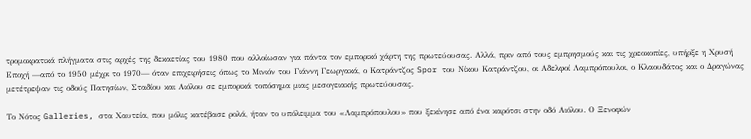τρομοκρατικά πλήγματα στις αρχές της δεκαετίας του 1980 που αλλοίωσαν για πάντα τον εμπορικό χάρτη της πρωτεύουσας. Αλλά, πριν από τους εμπρησμούς και τις χρεοκοπίες, υπήρξε η Χρυσή Εποχή —από το 1950 μέχρι το 1970— όταν επιχειρήσεις όπως το Μινιόν του Γιάννη Γεωργακά, ο Κατράντζος Spor του Νίκου Κατράντζου, οι Αδελφοί Λαμπρόπουλοι, ο Κλαουδάτος και ο Δραγώνας μετέτρεψαν τις οδούς Πατησίων, Σταδίου και Αιόλου σε εμπορικά τοπόσημα μιας μεσογειακής πρωτεύουσας.

Το Νότος Galleries, στα Χαυτεία, που μόλις κατέβασε ρολά, ήταν το υπόλειμμα του «Λαμπρόπουλου» που ξεκίνησε από ένα καρότσι στην οδό Αιόλου. Ο Ξενοφών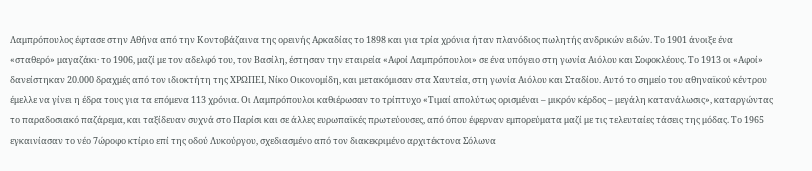Λαμπρόπουλος έφτασε στην Αθήνα από την Κοντοβάζαινα της ορεινής Αρκαδίας το 1898 και για τρία χρόνια ήταν πλανόδιος πωλητής ανδρικών ειδών. Το 1901 άνοιξε ένα «σταθερό» μαγαζάκι· το 1906, μαζί με τον αδελφό του, τον Βασίλη, έστησαν την εταιρεία «Αφοί Λαμπρόπουλοι» σε ένα υπόγειο στη γωνία Αιόλου και Σοφοκλέους. Το 1913 οι «Αφοί» δανείστηκαν 20.000 δραχμές από τον ιδιοκτήτη της ΧΡΩΠΕΙ, Νίκο Οικονομίδη, και μετακόμισαν στα Χαυτεία, στη γωνία Αιόλου και Σταδίου. Αυτό το σημείο του αθηναϊκού κέντρου έμελλε να γίνει η έδρα τους για τα επόμενα 113 χρόνια. Οι Λαμπρόπουλοι καθιέρωσαν το τρίπτυχο «Τιμαί απολύτως ορισμέναι – μικρόν κέρδος – μεγάλη κατανάλωσις», καταργώντας το παραδοσιακό παζάρεμα, και ταξίδευαν συχνά στο Παρίσι και σε άλλες ευρωπαϊκές πρωτεύουσες, από όπου έφερναν εμπορεύματα μαζί με τις τελευταίες τάσεις της μόδας. Το 1965 εγκαινίασαν το νέο 7ώροφο κτίριο επί της οδού Λυκούργου, σχεδιασμένο από τον διακεκριμένο αρχιτέκτονα Σόλωνα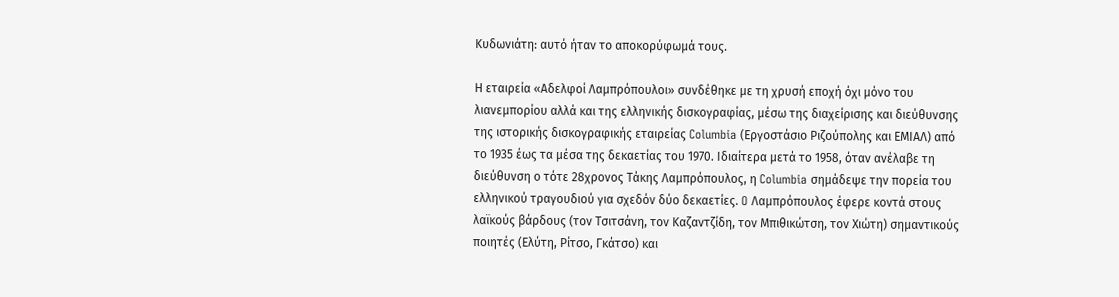Κυδωνιάτη: αυτό ήταν το αποκορύφωμά τους.

Η εταιρεία «Αδελφοί Λαμπρόπουλοι» συνδέθηκε με τη χρυσή εποχή όχι μόνο του λιανεμπορίου αλλά και της ελληνικής δισκογραφίας, μέσω της διαχείρισης και διεύθυνσης της ιστορικής δισκογραφικής εταιρείας Columbia (Εργοστάσιο Ριζούπολης και ΕΜΙΑΛ) από το 1935 έως τα μέσα της δεκαετίας του 1970. Ιδιαίτερα μετά το 1958, όταν ανέλαβε τη διεύθυνση ο τότε 28χρονος Τάκης Λαμπρόπουλος, η Columbia σημάδεψε την πορεία του ελληνικού τραγουδιού για σχεδόν δύο δεκαετίες. O Λαμπρόπουλος έφερε κοντά στους λαϊκούς βάρδους (τον Τσιτσάνη, τον Καζαντζίδη, τον Μπιθικώτση, τον Χιώτη) σημαντικούς ποιητές (Ελύτη, Ρίτσο, Γκάτσο) και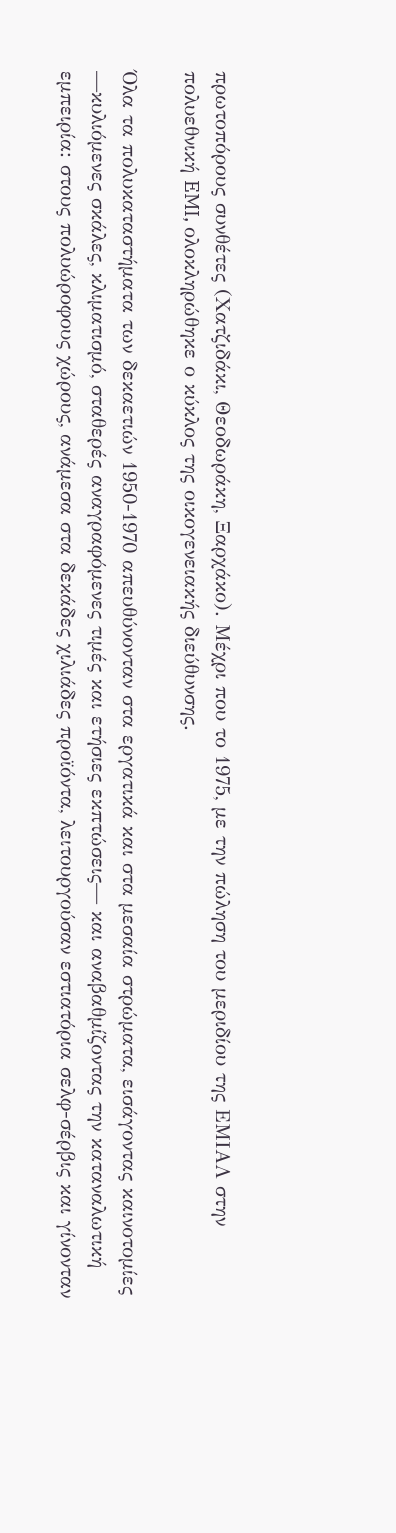πρωτοπόρους συνθέτες (Χατζιδάκι, Θεοδωράκη, Ξαρχάκο). Μέχρι που το 1975, με την πώληση του μεριδίου της ΕΜΙΑΛ στην πολυεθνική EMI, ολοκληρώθηκε ο κύκλος της οικογενειακής διεύθυνσης.

Όλα τα πολυκαταστήματα των δεκαετιών 1950-1970 απευθύνονταν στα εργατικά και στα μεσαία στρώματα, εισάγοντας καινοτομίες —κυλιόμενες σκάλες, κλιματισμό, σταθερές αναγραφόμενες τιμές και ετήσιες εκπτώσεις— και αναβαθμίζοντας την καταναλωτική εμπειρία: στους πολυώροφους χώρους, ανάμεσα στα δεκάδες χιλιάδες προϊόντα, λειτουργούσαν εστιατόρια σελφ-σέρβις και γίνονταν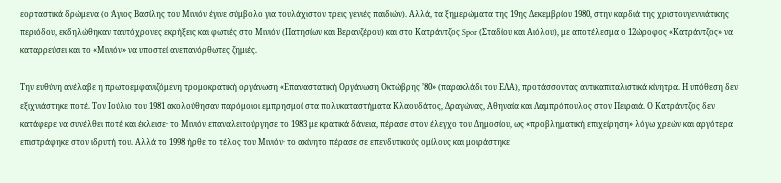εορταστικά δρώμενα (ο Άγιος Βασίλης του Μινιόν έγινε σύμβολο για τουλάχιστον τρεις γενιές παιδιών). Αλλά, τα ξημερώματα της 19ης Δεκεμβρίου 1980, στην καρδιά της χριστουγεννιάτικης περιόδου, εκδηλώθηκαν ταυτόχρονες εκρήξεις και φωτιές στο Μινιόν (Πατησίων και Βερανζέρου) και στο Κατράντζος Spor (Σταδίου και Αιόλου), με αποτέλεσμα ο 12ώροφος «Κατράντζος» να καταρρεύσει και το «Μινιόν» να υποστεί ανεπανόρθωτες ζημιές.

Την ευθύνη ανέλαβε η πρωτοεμφανιζόμενη τρομοκρατική οργάνωση «Επαναστατική Οργάνωση Οκτώβρης ’80» (παρακλάδι του ΕΛΑ), προτάσσοντας αντικαπιταλιστικά κίνητρα. Η υπόθεση δεν εξιχνιάστηκε ποτέ. Τον Ιούλιο του 1981 ακολούθησαν παρόμοιοι εμπρησμοί στα πολυκαταστήματα Κλαουδάτος, Δραγώνας, Αθηναία και Λαμπρόπουλος στον Πειραιά. Ο Κατράντζος δεν κατάφερε να συνέλθει ποτέ και έκλεισε· το Μινιόν επαναλειτούργησε το 1983 με κρατικά δάνεια, πέρασε στον έλεγχο του Δημοσίου, ως «προβληματική επιχείρηση» λόγω χρεών και αργότερα επιστράφηκε στον ιδρυτή του. Αλλά το 1998 ήρθε το τέλος του Μινιόν· το ακίνητο πέρασε σε επενδυτικούς ομίλους και μοιράστηκε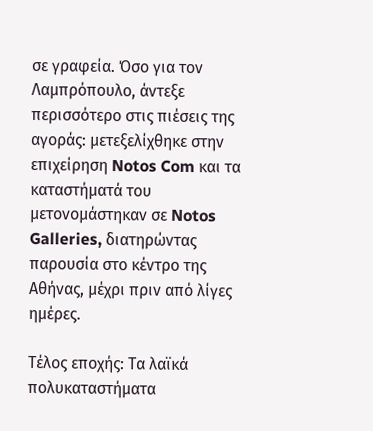σε γραφεία. Όσο για τον Λαμπρόπουλο, άντεξε περισσότερο στις πιέσεις της αγοράς: μετεξελίχθηκε στην επιχείρηση Notos Com και τα καταστήματά του μετονομάστηκαν σε Notos Galleries, διατηρώντας παρουσία στο κέντρο της Αθήνας, μέχρι πριν από λίγες ημέρες.

Τέλος εποχής: Τα λαϊκά πολυκαταστήματα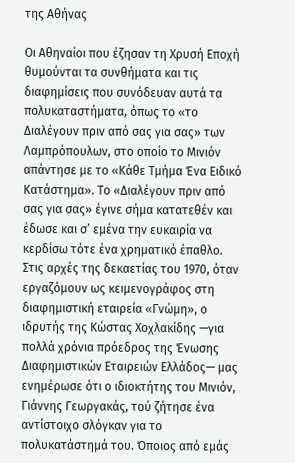της Αθήνας

Οι Αθηναίοι που έζησαν τη Χρυσή Εποχή θυμούνται τα συνθήματα και τις διαφημίσεις που συνόδευαν αυτά τα πολυκαταστήματα, όπως το «το Διαλέγουν πριν από σας για σας» των Λαμπρόπουλων, στο οποίο το Μινιόν απάντησε με το «Κάθε Τμήμα Ένα Ειδικό Κατάστημα». Το «Διαλέγουν πριν από σας για σας» έγινε σήμα κατατεθέν και έδωσε και σ’ εμένα την ευκαιρία να κερδίσω τότε ένα χρηματικό έπαθλο. Στις αρχές της δεκαετίας του 1970, όταν εργαζόμουν ως κειμενογράφος στη διαφημιστική εταιρεία «Γνώμη», ο ιδρυτής της Κώστας Χοχλακίδης —για πολλά χρόνια πρόεδρος της Ένωσης Διαφημιστικών Εταιρειών Ελλάδος— μας ενημέρωσε ότι ο ιδιοκτήτης του Μινιόν, Γιάννης Γεωργακάς, τού ζήτησε ένα αντίστοιχο σλόγκαν για το πολυκατάστημά του. Όποιος από εμάς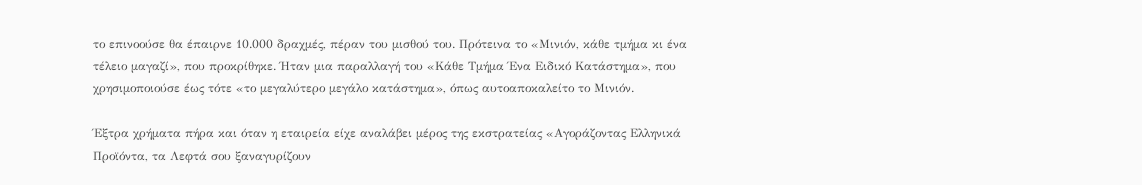το επινοούσε θα έπαιρνε 10.000 δραχμές, πέραν του μισθού του. Πρότεινα το «Μινιόν, κάθε τμήμα κι ένα τέλειο μαγαζί», που προκρίθηκε. Ήταν μια παραλλαγή του «Κάθε Τμήμα Ένα Ειδικό Κατάστημα», που χρησιμοποιούσε έως τότε «το μεγαλύτερο μεγάλο κατάστημα», όπως αυτοαποκαλείτο το Μινιόν.

Έξτρα χρήματα πήρα και όταν η εταιρεία είχε αναλάβει μέρος της εκστρατείας «Αγοράζοντας Ελληνικά Προϊόντα, τα Λεφτά σου ξαναγυρίζουν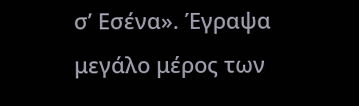σ’ Εσένα». Έγραψα μεγάλο μέρος των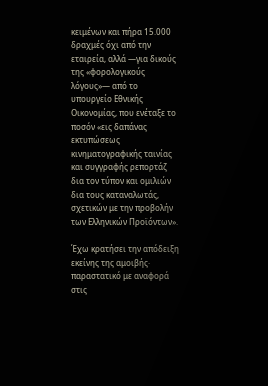κειμένων και πήρα 15.000 δραχμές όχι από την εταιρεία, αλλά —για δικούς της «φορολογικούς λόγους»— από το υπουργείο Εθνικής Οικονομίας, που ενέταξε το ποσόν «εις δαπάνας εκτυπώσεως κινηματογραφικής ταινίας και συγγραφής ρεπορτάζ δια τον τύπον και ομιλιών δια τους καταναλωτάς, σχετικών με την προβολήν των Ελληνικών Προϊόντων».

Έχω κρατήσει την απόδειξη εκείνης της αμοιβής· παραστατικό με αναφορά στις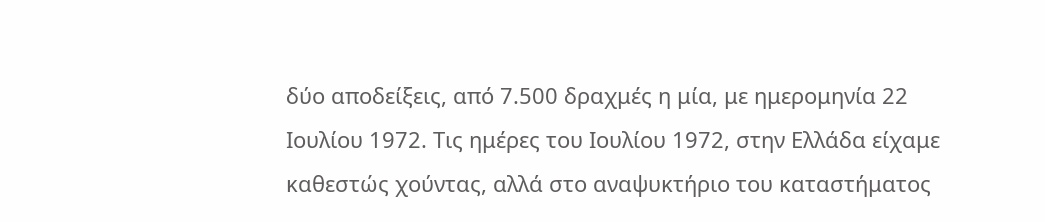δύο αποδείξεις, από 7.500 δραχμές η μία, με ημερομηνία 22 Ιουλίου 1972. Τις ημέρες του Ιουλίου 1972, στην Ελλάδα είχαμε καθεστώς χούντας, αλλά στο αναψυκτήριο του καταστήματος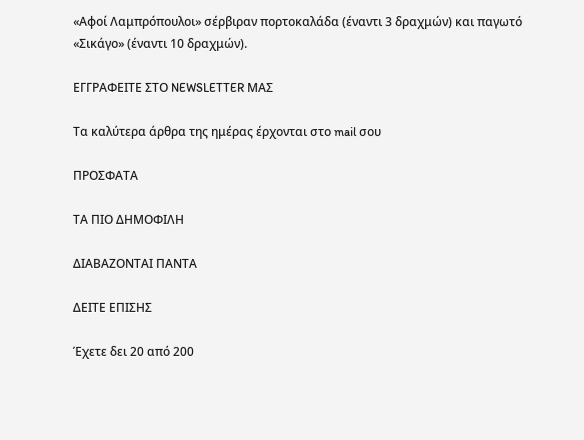«Αφοί Λαμπρόπουλοι» σέρβιραν πορτοκαλάδα (έναντι 3 δραχμών) και παγωτό «Σικάγο» (έναντι 10 δραχμών).

ΕΓΓΡΑΦΕΙΤΕ ΣΤΟ NEWSLETTER ΜΑΣ

Tα καλύτερα άρθρα της ημέρας έρχονται στο mail σου

ΠΡΟΣΦΑΤΑ

ΤΑ ΠΙΟ ΔΗΜΟΦΙΛΗ

ΔΙΑΒΑΖΟΝΤΑΙ ΠΑΝΤΑ

ΔΕΙΤΕ ΕΠΙΣΗΣ

Έχετε δει 20 από 200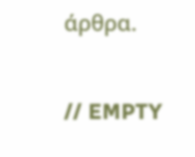άρθρα.

// EMPTY